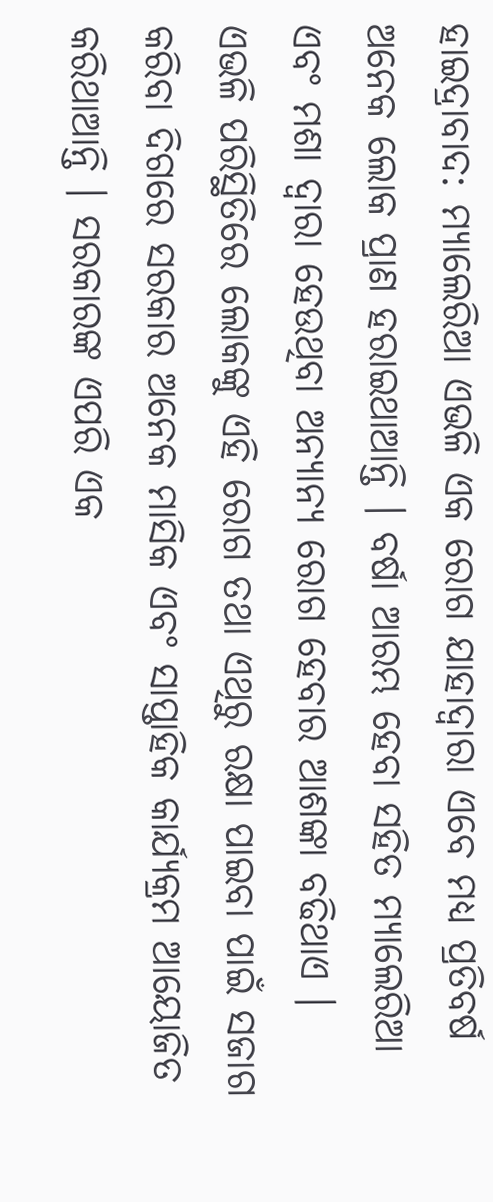ହାଇଦ୍ରାବାଦ: ମ୍ୟାଲେରିଆ ଏଭଳି ଏକ ରୋଗ ଯାହାଦ୍ବାରା ଏବେ ମଧ୍ୟ ପ୍ରତିବର୍ଷ ଅନେକ ଲୋକ ପ୍ରାଣ ହରାଇଥାଆନ୍ତି । ବର୍ଷା ଆରମ୍ଭ ହେବା ସହିତ ମ୍ୟାଲେରିଆ ଏବଂ ମଶା ଦ୍ବାରା ହେଉଥିବା ଅନ୍ୟାନ୍ୟ ରୋଗ ହେବାର ଆଶଙ୍କା ବଢିଥାଏ । ଏଭଳି ପରିସ୍ଥିତିରେ ଲୋକଙ୍କୁ ଏହି ରୋଗ ତଥା ଏଥିରୁ ରକ୍ଷା ପାଇବା ପାଇଁ ସଜାଗ କରିବା ଦିଗରେ ସରକାର ଅନେକ ମାସିକ ଏବଂ ସାପ୍ତାହିକ କାର୍ଯ୍ୟକ୍ରମ ଆୟୋଜିତ କରିଥାଆନ୍ତି । ସରକାରଙ୍କ ଏପରି ଏକ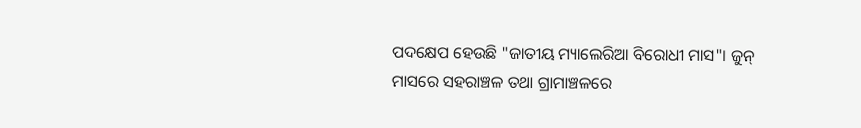ପଦକ୍ଷେପ ହେଉଛି "ଜାତୀୟ ମ୍ୟାଲେରିଆ ବିରୋଧୀ ମାସ"। ଜୁନ୍ ମାସରେ ସହରାଞ୍ଚଳ ତଥା ଗ୍ରାମାଞ୍ଚଳରେ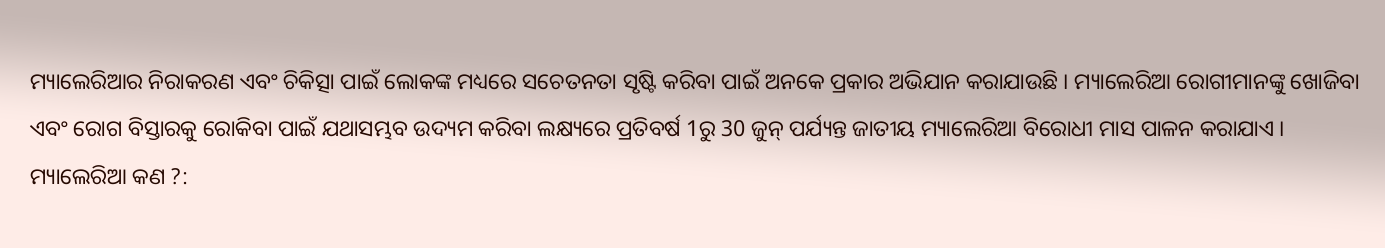ମ୍ୟାଲେରିଆର ନିରାକରଣ ଏବଂ ଚିକିତ୍ସା ପାଇଁ ଲୋକଙ୍କ ମଧ୍ୟରେ ସଚେତନତା ସୃଷ୍ଟି କରିବା ପାଇଁ ଅନକେ ପ୍ରକାର ଅଭିଯାନ କରାଯାଉଛି । ମ୍ୟାଲେରିଆ ରୋଗୀମାନଙ୍କୁ ଖୋଜିବା ଏବଂ ରୋଗ ବିସ୍ତାରକୁ ରୋକିବା ପାଇଁ ଯଥାସମ୍ଭବ ଉଦ୍ୟମ କରିବା ଲକ୍ଷ୍ୟରେ ପ୍ରତିବର୍ଷ 1ରୁ 30 ଜୁନ୍ ପର୍ଯ୍ୟନ୍ତ ଜାତୀୟ ମ୍ୟାଲେରିଆ ବିରୋଧୀ ମାସ ପାଳନ କରାଯାଏ ।
ମ୍ୟାଲେରିଆ କଣ ?: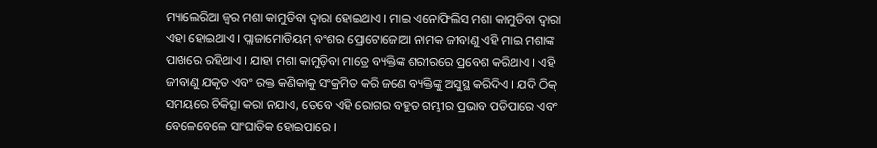ମ୍ୟାଲେରିଆ ଜ୍ୱର ମଶା କାମୁଡିବା ଦ୍ବାରା ହୋଇଥାଏ । ମାଇ ଏନୋଫିଲିସ ମଶା କାମୁଡିବା ଦ୍ବାରା ଏହା ହୋଇଥାଏ । ପ୍ଲାଜାମୋଡିୟମ୍ ବଂଶର ପ୍ରୋଟୋଜୋଆ ନାମକ ଜୀବାଣୁ ଏହି ମାଇ ମଶାଙ୍କ ପାଖରେ ରହିଥାଏ । ଯାହା ମଶା କାମୁଡ଼ିବା ମାତ୍ରେ ବ୍ୟକ୍ତିଙ୍କ ଶରୀରରେ ପ୍ରବେଶ କରିଥାଏ । ଏହି ଜୀବାଣୁ ଯକୃତ ଏବଂ ରକ୍ତ କଣିକାକୁ ସଂକ୍ରମିତ କରି ଜଣେ ବ୍ୟକ୍ତିଙ୍କୁ ଅସୁସ୍ଥ କରିଦିଏ । ଯଦି ଠିକ୍ ସମୟରେ ଚିକିତ୍ସା କରା ନଯାଏ, ତେବେ ଏହି ରୋଗର ବହୁତ ଗମ୍ଭୀର ପ୍ରଭାବ ପଡିପାରେ ଏବଂ ବେଳେବେଳେ ସାଂଘାତିକ ହୋଇପାରେ ।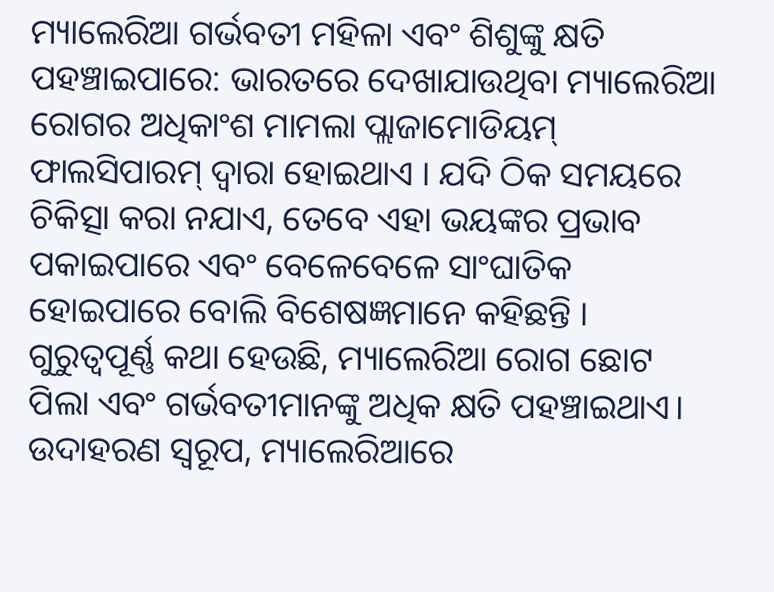ମ୍ୟାଲେରିଆ ଗର୍ଭବତୀ ମହିଳା ଏବଂ ଶିଶୁଙ୍କୁ କ୍ଷତି ପହଞ୍ଚାଇପାରେ: ଭାରତରେ ଦେଖାଯାଉଥିବା ମ୍ୟାଲେରିଆ ରୋଗର ଅଧିକାଂଶ ମାମଲା ପ୍ଲାଜାମୋଡିୟମ୍ ଫାଲସିପାରମ୍ ଦ୍ବାରା ହୋଇଥାଏ । ଯଦି ଠିକ ସମୟରେ ଚିକିତ୍ସା କରା ନଯାଏ, ତେବେ ଏହା ଭୟଙ୍କର ପ୍ରଭାବ ପକାଇପାରେ ଏବଂ ବେଳେବେଳେ ସାଂଘାତିକ ହୋଇପାରେ ବୋଲି ବିଶେଷଜ୍ଞମାନେ କହିଛନ୍ତି । ଗୁରୁତ୍ୱପୂର୍ଣ୍ଣ କଥା ହେଉଛି, ମ୍ୟାଲେରିଆ ରୋଗ ଛୋଟ ପିଲା ଏବଂ ଗର୍ଭବତୀମାନଙ୍କୁ ଅଧିକ କ୍ଷତି ପହଞ୍ଚାଇଥାଏ। ଉଦାହରଣ ସ୍ୱରୂପ, ମ୍ୟାଲେରିଆରେ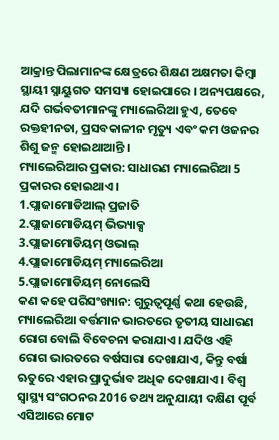ଆକ୍ରାନ୍ତ ପିଲାମାନଙ୍କ କ୍ଷେତ୍ରରେ ଶିକ୍ଷଣ ଅକ୍ଷମତା କିମ୍ବା ସ୍ଥାୟୀ ସ୍ନାୟୁଗତ ସମସ୍ୟା ହୋଇପାରେ । ଅନ୍ୟପକ୍ଷରେ, ଯଦି ଗର୍ଭବତୀମାନଙ୍କୁ ମ୍ୟାଲେରିଆ ହୁଏ, ତେବେ ରକ୍ତହୀନତା, ପ୍ରସବକାଳୀନ ମୃତ୍ୟୁ ଏବଂ କମ ଓଜନର ଶିଶୁ ଜନ୍ମ ହୋଇଥାଆନ୍ତି ।
ମ୍ୟାଲେରିଆର ପ୍ରକାର: ସାଧାରଣ ମ୍ୟାଲେରିଆ 5 ପ୍ରକାରର ହୋଇଥାଏ।
1.ପ୍ଲାଜାମୋଡିଆଲ୍ ପ୍ରଜାତି
2.ପ୍ଲାଜାମୋଡିୟମ୍ ଭିଭ୍ୟାକ୍ସ
3.ପ୍ଲାଜାମୋଡିୟମ୍ ଓଭାଲ୍
4.ପ୍ଲାଜାମୋଡିୟମ୍ ମ୍ୟାଲେରିଆ
5.ପ୍ଲାଜାମୋଡିୟମ୍ ନୋଲେସି
କଣ କହେ ପରିସଂଖ୍ୟାନ: ଗୁରୁତ୍ୱପୂର୍ଣ୍ଣ କଥା ହେଉଛି, ମ୍ୟାଲେରିଆ ବର୍ତ୍ତମାନ ଭାରତରେ ତୃତୀୟ ସାଧାରଣ ରୋଗ ବୋଲି ବିବେଚନା କରାଯାଏ। ଯଦିଓ ଏହି ରୋଗ ଭାରତରେ ବର୍ଷସାରା ଦେଖାଯାଏ, କିନ୍ତୁ ବର୍ଷା ଋତୁରେ ଏହାର ପ୍ରାଦୁର୍ଭାବ ଅଧିକ ଦେଖାଯାଏ । ବିଶ୍ବ ସ୍ୱାସ୍ଥ୍ୟ ସଂଗଠନର 2016 ତଥ୍ୟ ଅନୁଯାୟୀ ଦକ୍ଷିଣ ପୂର୍ବ ଏସିଆରେ ମୋଟ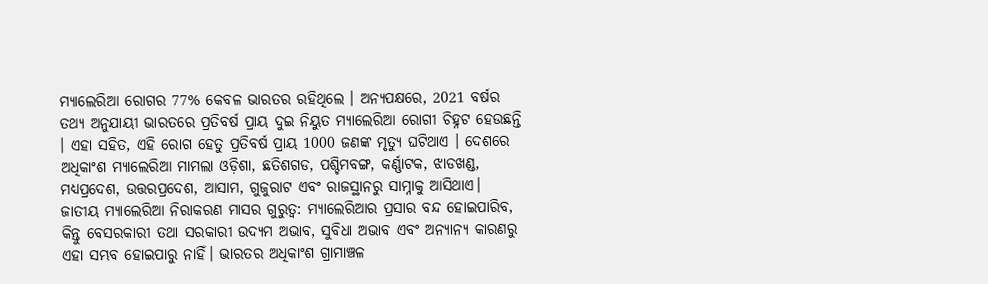ମ୍ୟାଲେରିଆ ରୋଗର 77% କେବଳ ଭାରତର ରହିଥିଲେ । ଅନ୍ୟପକ୍ଷରେ, 2021 ବର୍ଷର ତଥ୍ୟ ଅନୁଯାୟୀ ଭାରତରେ ପ୍ରତିବର୍ଷ ପ୍ରାୟ ଦୁଇ ନିୟୁତ ମ୍ୟାଲେରିଆ ରୋଗୀ ଚିହ୍ନଟ ହେଉଛନ୍ତି । ଏହା ସହିତ, ଏହି ରୋଗ ହେତୁ ପ୍ରତିବର୍ଷ ପ୍ରାୟ 1000 ଜଣଙ୍କ ମୃତ୍ୟୁ ଘଟିଥାଏ । ଦେଶରେ ଅଧିକାଂଶ ମ୍ୟାଲେରିଆ ମାମଲା ଓଡ଼ିଶା, ଛତିଶଗଡ, ପଶ୍ଚିମବଙ୍ଗ, କର୍ଣ୍ଣାଟକ, ଝାଡଖଣ୍ଡ, ମଧ୍ୟପ୍ରଦେଶ, ଉତ୍ତରପ୍ରଦେଶ, ଆସାମ, ଗୁଜୁରାଟ ଏବଂ ରାଜସ୍ଥାନରୁ ସାମ୍ନାକୁ ଆସିଥାଏ।
ଜାତୀୟ ମ୍ୟାଲେରିଆ ନିରାକରଣ ମାସର ଗୁରୁତ୍ୱ: ମ୍ୟାଲେରିଆର ପ୍ରସାର ବନ୍ଦ ହୋଇପାରିବ, କିନ୍ତୁ ବେସରକାରୀ ତଥା ସରକାରୀ ଉଦ୍ୟମ ଅଭାବ, ସୁବିଧା ଅଭାବ ଏବଂ ଅନ୍ୟାନ୍ୟ କାରଣରୁ ଏହା ସମ୍ଭବ ହୋଇପାରୁ ନାହିଁ। ଭାରତର ଅଧିକାଂଶ ଗ୍ରାମାଞ୍ଚଳ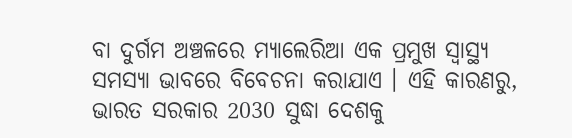ବା ଦୁର୍ଗମ ଅଞ୍ଚଳରେ ମ୍ୟାଲେରିଆ ଏକ ପ୍ରମୁଖ ସ୍ୱାସ୍ଥ୍ୟ ସମସ୍ୟା ଭାବରେ ବିବେଚନା କରାଯାଏ । ଏହି କାରଣରୁ, ଭାରତ ସରକାର 2030 ସୁଦ୍ଧା ଦେଶକୁ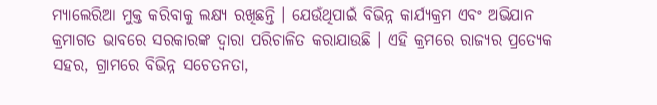ମ୍ୟାଲେରିଆ ମୁକ୍ତ କରିବାକୁ ଲକ୍ଷ୍ୟ ରଖିଛନ୍ତି । ଯେଉଁଥିପାଇଁ ବିଭିନ୍ନ କାର୍ଯ୍ୟକ୍ରମ ଏବଂ ଅଭିଯାନ କ୍ରମାଗତ ଭାବରେ ସରକାରଙ୍କ ଦ୍ୱାରା ପରିଚାଳିତ କରାଯାଉଛି । ଏହି କ୍ରମରେ ରାଜ୍ୟର ପ୍ରତ୍ୟେକ ସହର, ଗ୍ରାମରେ ବିଭିନ୍ନ ସଚେତନତା,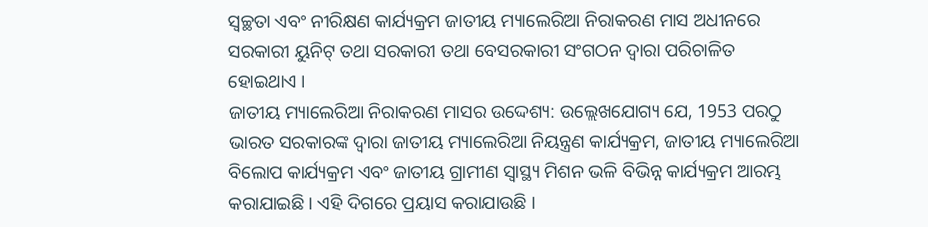ସ୍ୱଚ୍ଛତା ଏବଂ ନୀରିକ୍ଷଣ କାର୍ଯ୍ୟକ୍ରମ ଜାତୀୟ ମ୍ୟାଲେରିଆ ନିରାକରଣ ମାସ ଅଧୀନରେ ସରକାରୀ ୟୁନିଟ୍ ତଥା ସରକାରୀ ତଥା ବେସରକାରୀ ସଂଗଠନ ଦ୍ୱାରା ପରିଚାଳିତ ହୋଇଥାଏ ।
ଜାତୀୟ ମ୍ୟାଲେରିଆ ନିରାକରଣ ମାସର ଉଦ୍ଦେଶ୍ୟ: ଉଲ୍ଲେଖଯୋଗ୍ୟ ଯେ, 1953 ପରଠୁ ଭାରତ ସରକାରଙ୍କ ଦ୍ବାରା ଜାତୀୟ ମ୍ୟାଲେରିଆ ନିୟନ୍ତ୍ରଣ କାର୍ଯ୍ୟକ୍ରମ, ଜାତୀୟ ମ୍ୟାଲେରିଆ ବିଲୋପ କାର୍ଯ୍ୟକ୍ରମ ଏବଂ ଜାତୀୟ ଗ୍ରାମୀଣ ସ୍ୱାସ୍ଥ୍ୟ ମିଶନ ଭଳି ବିଭିନ୍ନ କାର୍ଯ୍ୟକ୍ରମ ଆରମ୍ଭ କରାଯାଇଛି । ଏହି ଦିଗରେ ପ୍ରୟାସ କରାଯାଉଛି ।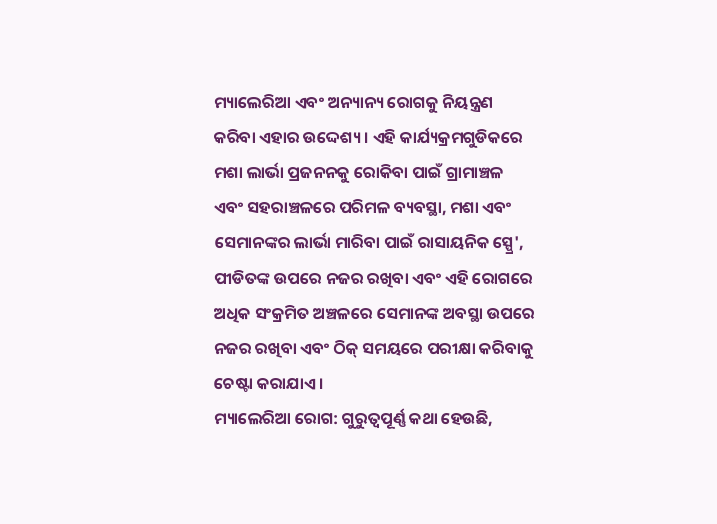ମ୍ୟାଲେରିଆ ଏବଂ ଅନ୍ୟାନ୍ୟ ରୋଗକୁ ନିୟନ୍ତ୍ରଣ କରିବା ଏହାର ଉଦ୍ଦେଶ୍ୟ । ଏହି କାର୍ଯ୍ୟକ୍ରମଗୁଡିକରେ ମଶା ଲାର୍ଭା ପ୍ରଜନନକୁ ରୋକିବା ପାଇଁ ଗ୍ରାମାଞ୍ଚଳ ଏବଂ ସହରାଞ୍ଚଳରେ ପରିମଳ ବ୍ୟବସ୍ଥା, ମଶା ଏବଂ ସେମାନଙ୍କର ଲାର୍ଭା ମାରିବା ପାଇଁ ରାସାୟନିକ ସ୍ପ୍ରେ', ପୀଡିତଙ୍କ ଉପରେ ନଜର ରଖିବା ଏବଂ ଏହି ରୋଗରେ ଅଧିକ ସଂକ୍ରମିତ ଅଞ୍ଚଳରେ ସେମାନଙ୍କ ଅବସ୍ଥା ଉପରେ ନଜର ରଖିବା ଏବଂ ଠିକ୍ ସମୟରେ ପରୀକ୍ଷା କରିବାକୁ ଚେଷ୍ଟା କରାଯାଏ ।
ମ୍ୟାଲେରିଆ ରୋଗ: ଗୁରୁତ୍ୱପୂର୍ଣ୍ଣ କଥା ହେଉଛି,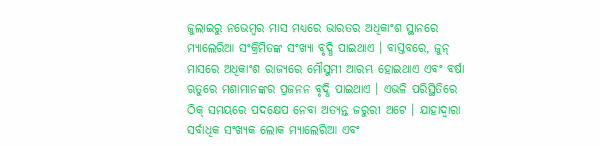ଜୁଲାଇରୁ ନଭେମ୍ବର ମାସ ମଧ୍ୟରେ ଭାରତର ଅଧିକାଂଶ ସ୍ଥାନରେ ମ୍ୟାଲେରିଆ ସଂକ୍ରିମିତଙ୍କ ସଂଖ୍ୟା ବୃଦ୍ଧି ପାଇଥାଏ । ବାସ୍ତବରେ, ଜୁନ୍ ମାସରେ ଅଧିକାଂଶ ରାଜ୍ୟରେ ମୌସୁମୀ ଆରମ୍ଭ ହୋଇଥାଏ ଏବଂ ବର୍ଷା ଋତୁରେ ମଶାମାନଙ୍କର ପ୍ରଜନନ ବୃଦ୍ଧି ପାଇଥାଏ । ଏଭଳି ପରିସ୍ଥିତିରେ ଠିକ୍ ସମୟରେ ପଦକ୍ଷେପ ନେବା ଅତ୍ୟନ୍ତ ଜରୁରୀ ଅଟେ । ଯାହାଦ୍ବାରା ସର୍ବାଧିକ ସଂଖ୍ୟକ ଲୋକ ମ୍ୟାଲେରିଆ ଏବଂ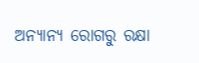ଅନ୍ୟାନ୍ୟ ରୋଗରୁ ରକ୍ଷା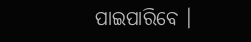ପାଇପାରିବେ ।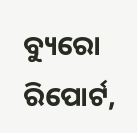ବ୍ୟୁରୋ ରିପୋର୍ଟ,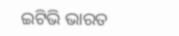ଇଟିଭି ଭାରତ